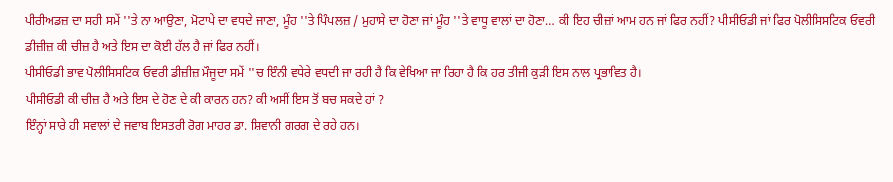ਪੀਰੀਅਡਜ਼ ਦਾ ਸਹੀ ਸਮੇਂ ''ਤੇ ਨਾ ਆਉਣਾ, ਮੋਟਾਪੇ ਦਾ ਵਧਦੇ ਜਾਣਾ, ਮੂੰਹ ''ਤੇ ਪਿੰਪਲਜ਼ / ਮੁਹਾਸੇ ਦਾ ਹੋਣਾ ਜਾਂ ਮੂੰਹ ''ਤੇ ਵਾਧੂ ਵਾਲਾਂ ਦਾ ਹੋਣਾ… ਕੀ ਇਹ ਚੀਜ਼ਾਂ ਆਮ ਹਨ ਜਾਂ ਫਿਰ ਨਹੀਂ? ਪੀਸੀਓਡੀ ਜਾਂ ਫਿਰ ਪੋਲੀਸਿਸਟਿਕ ਓਵਰੀ ਡੀਜ਼ੀਜ਼ ਕੀ ਚੀਜ਼ ਹੈ ਅਤੇ ਇਸ ਦਾ ਕੋਈ ਹੱਲ ਹੈ ਜਾਂ ਫਿਰ ਨਹੀਂ।
ਪੀਸੀਓਡੀ ਭਾਵ ਪੋਲੀਸਿਸਟਿਕ ਓਵਰੀ ਡੀਜ਼ੀਜ਼ ਮੌਜੂਦਾ ਸਮੇਂ ''ਚ ਇੰਨੀ ਵਧੇਰੇ ਵਧਦੀ ਜਾ ਰਹੀ ਹੈ ਕਿ ਵੇਖਿਆ ਜਾ ਰਿਹਾ ਹੈ ਕਿ ਹਰ ਤੀਜੀ ਕੁੜੀ ਇਸ ਨਾਲ ਪ੍ਰਭਾਵਿਤ ਹੈ।
ਪੀਸੀਓਡੀ ਕੀ ਚੀਜ਼ ਹੈ ਅਤੇ ਇਸ ਦੇ ਹੋਣ ਦੇ ਕੀ ਕਾਰਨ ਹਨ? ਕੀ ਅਸੀਂ ਇਸ ਤੋਂ ਬਚ ਸਕਦੇ ਹਾਂ ?
ਇੰਨ੍ਹਾਂ ਸਾਰੇ ਹੀ ਸਵਾਲਾਂ ਦੇ ਜਵਾਬ ਇਸਤਰੀ ਰੋਗ ਮਾਹਰ ਡਾ. ਸ਼ਿਵਾਨੀ ਗਰਗ ਦੇ ਰਹੇ ਹਨ।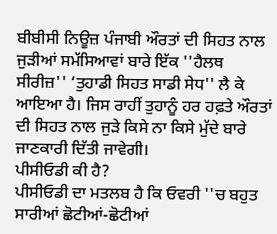ਬੀਬੀਸੀ ਨਿਊਜ਼ ਪੰਜਾਬੀ ਔਰਤਾਂ ਦੀ ਸਿਹਤ ਨਾਲ ਜੁੜੀਆਂ ਸਮੱਸਿਆਵਾਂ ਬਾਰੇ ਇੱਕ ''ਹੈਲਥ ਸੀਰੀਜ਼'' ‘ਤੁਹਾਡੀ ਸਿਹਤ ਸਾਡੀ ਸੇਧ'' ਲੈ ਕੇ ਆਇਆ ਹੈ। ਜਿਸ ਰਾਹੀਂ ਤੁਹਾਨੂੰ ਹਰ ਹਫ਼ਤੇ ਔਰਤਾਂ ਦੀ ਸਿਹਤ ਨਾਲ ਜੁੜੇ ਕਿਸੇ ਨਾ ਕਿਸੇ ਮੁੱਦੇ ਬਾਰੇ ਜਾਣਕਾਰੀ ਦਿੱਤੀ ਜਾਵੇਗੀ।
ਪੀਸੀਓਡੀ ਕੀ ਹੈ?
ਪੀਸੀਓਡੀ ਦਾ ਮਤਲਬ ਹੈ ਕਿ ਓਵਰੀ ''ਚ ਬਹੁਤ ਸਾਰੀਆਂ ਛੋਟੀਆਂ-ਛੋਟੀਆਂ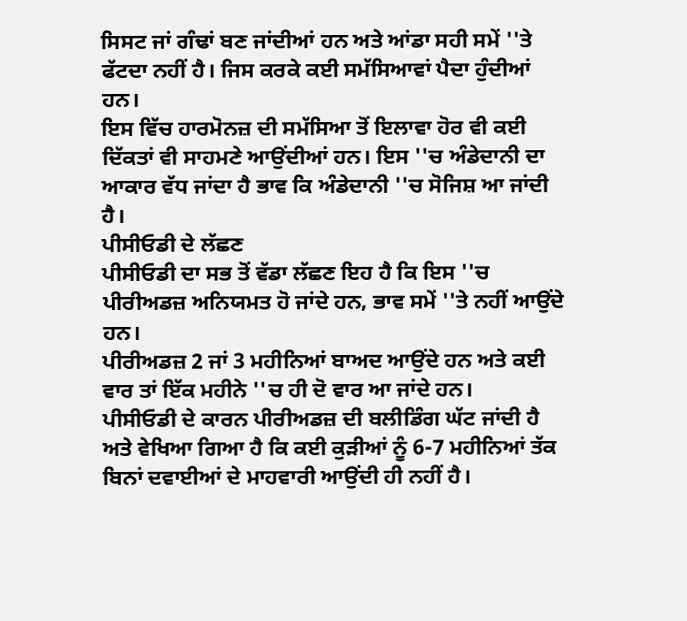ਸਿਸਟ ਜਾਂ ਗੰਢਾਂ ਬਣ ਜਾਂਦੀਆਂ ਹਨ ਅਤੇ ਆਂਡਾ ਸਹੀ ਸਮੇਂ ''ਤੇ ਫੱਟਦਾ ਨਹੀਂ ਹੈ। ਜਿਸ ਕਰਕੇ ਕਈ ਸਮੱਸਿਆਵਾਂ ਪੈਦਾ ਹੁੰਦੀਆਂ ਹਨ।
ਇਸ ਵਿੱਚ ਹਾਰਮੋਨਜ਼ ਦੀ ਸਮੱਸਿਆ ਤੋਂ ਇਲਾਵਾ ਹੋਰ ਵੀ ਕਈ ਦਿੱਕਤਾਂ ਵੀ ਸਾਹਮਣੇ ਆਉਂਦੀਆਂ ਹਨ। ਇਸ ''ਚ ਅੰਡੇਦਾਨੀ ਦਾ ਆਕਾਰ ਵੱਧ ਜਾਂਦਾ ਹੈ ਭਾਵ ਕਿ ਅੰਡੇਦਾਨੀ ''ਚ ਸੋਜਿਸ਼ ਆ ਜਾਂਦੀ ਹੈ।
ਪੀਸੀਓਡੀ ਦੇ ਲੱਛਣ
ਪੀਸੀਓਡੀ ਦਾ ਸਭ ਤੋਂ ਵੱਡਾ ਲੱਛਣ ਇਹ ਹੈ ਕਿ ਇਸ ''ਚ ਪੀਰੀਅਡਜ਼ ਅਨਿਯਮਤ ਹੋ ਜਾਂਦੇ ਹਨ, ਭਾਵ ਸਮੇਂ ''ਤੇ ਨਹੀਂ ਆਉਂਦੇ ਹਨ।
ਪੀਰੀਅਡਜ਼ 2 ਜਾਂ 3 ਮਹੀਨਿਆਂ ਬਾਅਦ ਆਉਂਦੇ ਹਨ ਅਤੇ ਕਈ ਵਾਰ ਤਾਂ ਇੱਕ ਮਹੀਨੇ ''ਚ ਹੀ ਦੋ ਵਾਰ ਆ ਜਾਂਦੇ ਹਨ।
ਪੀਸੀਓਡੀ ਦੇ ਕਾਰਨ ਪੀਰੀਅਡਜ਼ ਦੀ ਬਲੀਡਿੰਗ ਘੱਟ ਜਾਂਦੀ ਹੈ ਅਤੇ ਵੇਖਿਆ ਗਿਆ ਹੈ ਕਿ ਕਈ ਕੁੜੀਆਂ ਨੂੰ 6-7 ਮਹੀਨਿਆਂ ਤੱਕ ਬਿਨਾਂ ਦਵਾਈਆਂ ਦੇ ਮਾਹਵਾਰੀ ਆਉਂਦੀ ਹੀ ਨਹੀਂ ਹੈ।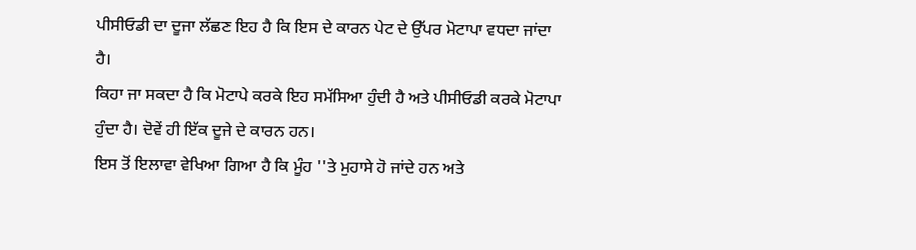ਪੀਸੀਓਡੀ ਦਾ ਦੂਜਾ ਲੱਛਣ ਇਹ ਹੈ ਕਿ ਇਸ ਦੇ ਕਾਰਨ ਪੇਟ ਦੇ ਉੱਪਰ ਮੋਟਾਪਾ ਵਧਦਾ ਜਾਂਦਾ ਹੈ।
ਕਿਹਾ ਜਾ ਸਕਦਾ ਹੈ ਕਿ ਮੋਟਾਪੇ ਕਰਕੇ ਇਹ ਸਮੱਸਿਆ ਹੁੰਦੀ ਹੈ ਅਤੇ ਪੀਸੀਓਡੀ ਕਰਕੇ ਮੋਟਾਪਾ ਹੁੰਦਾ ਹੈ। ਦੋਵੇਂ ਹੀ ਇੱਕ ਦੂਜੇ ਦੇ ਕਾਰਨ ਹਨ।
ਇਸ ਤੋਂ ਇਲਾਵਾ ਵੇਖਿਆ ਗਿਆ ਹੈ ਕਿ ਮੂੰਹ ''ਤੇ ਮੁਹਾਸੇ ਹੋ ਜਾਂਦੇ ਹਨ ਅਤੇ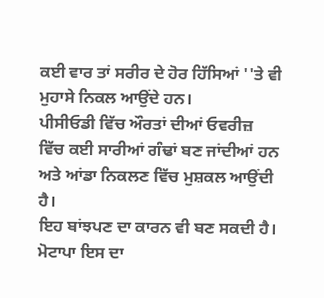ਕਈ ਵਾਰ ਤਾਂ ਸਰੀਰ ਦੇ ਹੋਰ ਹਿੱਸਿਆਂ ''ਤੇ ਵੀ ਮੁਹਾਸੇ ਨਿਕਲ ਆਉਂਦੇ ਹਨ।
ਪੀਸੀਓਡੀ ਵਿੱਚ ਔਰਤਾਂ ਦੀਆਂ ਓਵਰੀਜ਼ ਵਿੱਚ ਕਈ ਸਾਰੀਆਂ ਗੰਢਾਂ ਬਣ ਜਾਂਦੀਆਂ ਹਨ ਅਤੇ ਆਂਡਾ ਨਿਕਲਣ ਵਿੱਚ ਮੁਸ਼ਕਲ ਆਉਂਦੀ ਹੈ।
ਇਹ ਬਾਂਝਪਣ ਦਾ ਕਾਰਨ ਵੀ ਬਣ ਸਕਦੀ ਹੈ। ਮੋਟਾਪਾ ਇਸ ਦਾ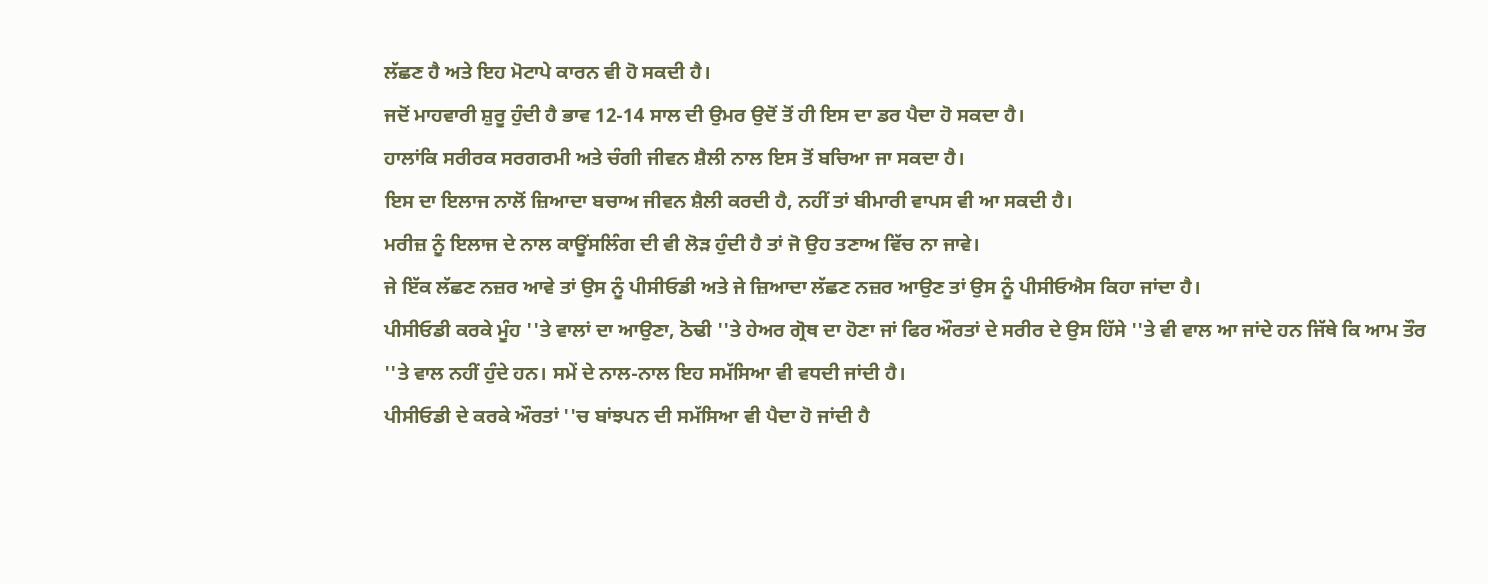ਲੱਛਣ ਹੈ ਅਤੇ ਇਹ ਮੋਟਾਪੇ ਕਾਰਨ ਵੀ ਹੋ ਸਕਦੀ ਹੈ।
ਜਦੋਂ ਮਾਹਵਾਰੀ ਸ਼ੁਰੂ ਹੁੰਦੀ ਹੈ ਭਾਵ 12-14 ਸਾਲ ਦੀ ਉਮਰ ਉਦੋਂ ਤੋਂ ਹੀ ਇਸ ਦਾ ਡਰ ਪੈਦਾ ਹੋ ਸਕਦਾ ਹੈ।
ਹਾਲਾਂਕਿ ਸਰੀਰਕ ਸਰਗਰਮੀ ਅਤੇ ਚੰਗੀ ਜੀਵਨ ਸ਼ੈਲੀ ਨਾਲ ਇਸ ਤੋਂ ਬਚਿਆ ਜਾ ਸਕਦਾ ਹੈ।
ਇਸ ਦਾ ਇਲਾਜ ਨਾਲੋਂ ਜ਼ਿਆਦਾ ਬਚਾਅ ਜੀਵਨ ਸ਼ੈਲੀ ਕਰਦੀ ਹੈ, ਨਹੀਂ ਤਾਂ ਬੀਮਾਰੀ ਵਾਪਸ ਵੀ ਆ ਸਕਦੀ ਹੈ।
ਮਰੀਜ਼ ਨੂੰ ਇਲਾਜ ਦੇ ਨਾਲ ਕਾਊਂਸਲਿੰਗ ਦੀ ਵੀ ਲੋੜ ਹੁੰਦੀ ਹੈ ਤਾਂ ਜੋ ਉਹ ਤਣਾਅ ਵਿੱਚ ਨਾ ਜਾਵੇ।
ਜੇ ਇੱਕ ਲੱਛਣ ਨਜ਼ਰ ਆਵੇ ਤਾਂ ਉਸ ਨੂੰ ਪੀਸੀਓਡੀ ਅਤੇ ਜੇ ਜ਼ਿਆਦਾ ਲੱਛਣ ਨਜ਼ਰ ਆਉਣ ਤਾਂ ਉਸ ਨੂੰ ਪੀਸੀਓਐਸ ਕਿਹਾ ਜਾਂਦਾ ਹੈ।
ਪੀਸੀਓਡੀ ਕਰਕੇ ਮੂੰਹ ''ਤੇ ਵਾਲਾਂ ਦਾ ਆਉਣਾ, ਠੋਢੀ ''ਤੇ ਹੇਅਰ ਗ੍ਰੋਥ ਦਾ ਹੋਣਾ ਜਾਂ ਫਿਰ ਔਰਤਾਂ ਦੇ ਸਰੀਰ ਦੇ ਉਸ ਹਿੱਸੇ ''ਤੇ ਵੀ ਵਾਲ ਆ ਜਾਂਦੇ ਹਨ ਜਿੱਥੇ ਕਿ ਆਮ ਤੌਰ ''ਤੇ ਵਾਲ ਨਹੀਂ ਹੁੰਦੇ ਹਨ। ਸਮੇਂ ਦੇ ਨਾਲ-ਨਾਲ ਇਹ ਸਮੱਸਿਆ ਵੀ ਵਧਦੀ ਜਾਂਦੀ ਹੈ।
ਪੀਸੀਓਡੀ ਦੇ ਕਰਕੇ ਔਰਤਾਂ ''ਚ ਬਾਂਝਪਨ ਦੀ ਸਮੱਸਿਆ ਵੀ ਪੈਦਾ ਹੋ ਜਾਂਦੀ ਹੈ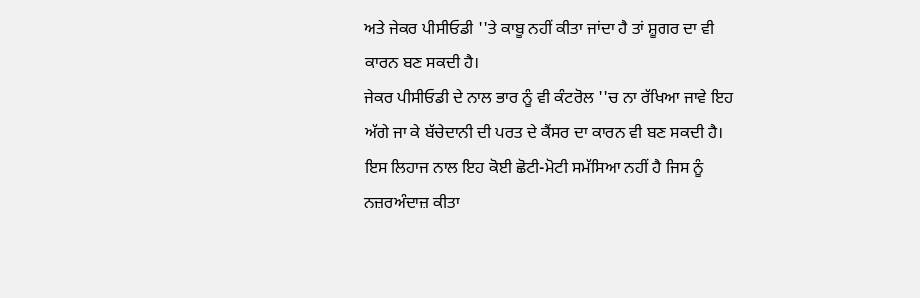ਅਤੇ ਜੇਕਰ ਪੀਸੀਓਡੀ ''ਤੇ ਕਾਬੂ ਨਹੀਂ ਕੀਤਾ ਜਾਂਦਾ ਹੈ ਤਾਂ ਸ਼ੂਗਰ ਦਾ ਵੀ ਕਾਰਨ ਬਣ ਸਕਦੀ ਹੈ।
ਜੇਕਰ ਪੀਸੀਓਡੀ ਦੇ ਨਾਲ ਭਾਰ ਨੂੰ ਵੀ ਕੰਟਰੋਲ ''ਚ ਨਾ ਰੱਖਿਆ ਜਾਵੇ ਇਹ ਅੱਗੇ ਜਾ ਕੇ ਬੱਚੇਦਾਨੀ ਦੀ ਪਰਤ ਦੇ ਕੈਂਸਰ ਦਾ ਕਾਰਨ ਵੀ ਬਣ ਸਕਦੀ ਹੈ।
ਇਸ ਲਿਹਾਜ ਨਾਲ ਇਹ ਕੋਈ ਛੋਟੀ-ਮੋਟੀ ਸਮੱਸਿਆ ਨਹੀਂ ਹੈ ਜਿਸ ਨੂੰ ਨਜ਼ਰਅੰਦਾਜ਼ ਕੀਤਾ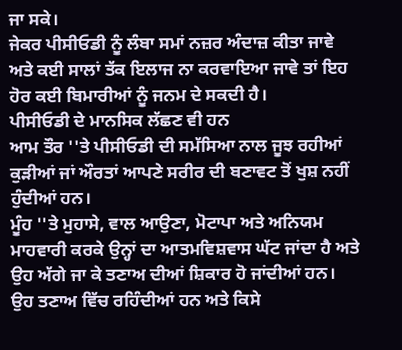ਜਾ ਸਕੇ।
ਜੇਕਰ ਪੀਸੀਓਡੀ ਨੂੰ ਲੰਬਾ ਸਮਾਂ ਨਜ਼ਰ ਅੰਦਾਜ਼ ਕੀਤਾ ਜਾਵੇ ਅਤੇ ਕਈ ਸਾਲਾਂ ਤੱਕ ਇਲਾਜ ਨਾ ਕਰਵਾਇਆ ਜਾਵੇ ਤਾਂ ਇਹ ਹੋਰ ਕਈ ਬਿਮਾਰੀਆਂ ਨੂੰ ਜਨਮ ਦੇ ਸਕਦੀ ਹੈ।
ਪੀਸੀਓਡੀ ਦੇ ਮਾਨਸਿਕ ਲੱਛਣ ਵੀ ਹਨ
ਆਮ ਤੌਰ ''ਤੇ ਪੀਸੀਓਡੀ ਦੀ ਸਮੱਸਿਆ ਨਾਲ ਜੂਝ ਰਹੀਆਂ ਕੁੜੀਆਂ ਜਾਂ ਔਰਤਾਂ ਆਪਣੇ ਸਰੀਰ ਦੀ ਬਣਾਵਟ ਤੋਂ ਖੁਸ਼ ਨਹੀਂ ਹੁੰਦੀਆਂ ਹਨ।
ਮੂੰਹ ''ਤੇ ਮੁਹਾਸੇ, ਵਾਲ ਆਉਣਾ, ਮੋਟਾਪਾ ਅਤੇ ਅਨਿਯਮ ਮਾਹਵਾਰੀ ਕਰਕੇ ਉਨ੍ਹਾਂ ਦਾ ਆਤਮਵਿਸ਼ਵਾਸ ਘੱਟ ਜਾਂਦਾ ਹੈ ਅਤੇ ਉਹ ਅੱਗੇ ਜਾ ਕੇ ਤਣਾਅ ਦੀਆਂ ਸ਼ਿਕਾਰ ਹੋ ਜਾਂਦੀਆਂ ਹਨ।
ਉਹ ਤਣਾਅ ਵਿੱਚ ਰਹਿੰਦੀਆਂ ਹਨ ਅਤੇ ਕਿਸੇ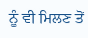ਨੂੰ ਵੀ ਮਿਲਣ ਤੋਂ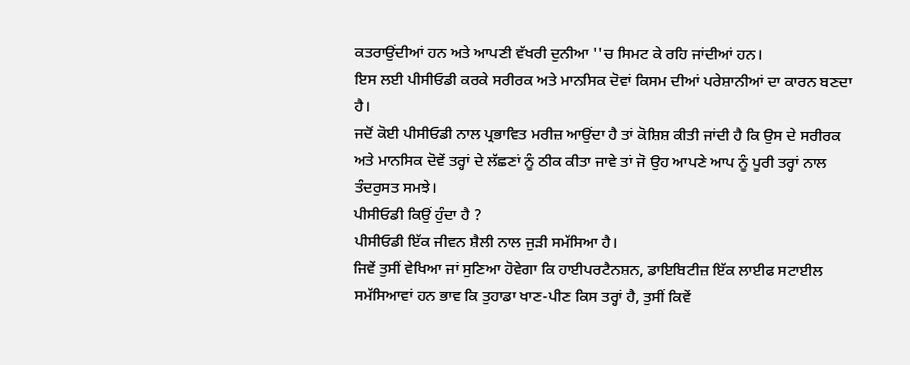ਕਤਰਾਉਂਦੀਆਂ ਹਨ ਅਤੇ ਆਪਣੀ ਵੱਖਰੀ ਦੁਨੀਆ ''ਚ ਸਿਮਟ ਕੇ ਰਹਿ ਜਾਂਦੀਆਂ ਹਨ।
ਇਸ ਲਈ ਪੀਸੀਓਡੀ ਕਰਕੇ ਸਰੀਰਕ ਅਤੇ ਮਾਨਸਿਕ ਦੋਵਾਂ ਕਿਸਮ ਦੀਆਂ ਪਰੇਸ਼ਾਨੀਆਂ ਦਾ ਕਾਰਨ ਬਣਦਾ ਹੈ।
ਜਦੋਂ ਕੋਈ ਪੀਸੀਓਡੀ ਨਾਲ ਪ੍ਰਭਾਵਿਤ ਮਰੀਜ਼ ਆਉਂਦਾ ਹੈ ਤਾਂ ਕੋਸ਼ਿਸ਼ ਕੀਤੀ ਜਾਂਦੀ ਹੈ ਕਿ ਉਸ ਦੇ ਸਰੀਰਕ ਅਤੇ ਮਾਨਸਿਕ ਦੋਵੇਂ ਤਰ੍ਹਾਂ ਦੇ ਲੱਛਣਾਂ ਨੂੰ ਠੀਕ ਕੀਤਾ ਜਾਵੇ ਤਾਂ ਜੋ ਉਹ ਆਪਣੇ ਆਪ ਨੂੰ ਪੂਰੀ ਤਰ੍ਹਾਂ ਨਾਲ ਤੰਦਰੁਸਤ ਸਮਝੇ।
ਪੀਸੀਓਡੀ ਕਿਉਂ ਹੁੰਦਾ ਹੈ ?
ਪੀਸੀਓਡੀ ਇੱਕ ਜੀਵਨ ਸ਼ੈਲੀ ਨਾਲ ਜੁੜੀ ਸਮੱਸਿਆ ਹੈ।
ਜਿਵੇਂ ਤੁਸੀਂ ਵੇਖਿਆ ਜਾਂ ਸੁਣਿਆ ਹੋਵੇਗਾ ਕਿ ਹਾਈਪਰਟੈਨਸ਼ਨ, ਡਾਇਬਿਟੀਜ਼ ਇੱਕ ਲਾਈਫ ਸਟਾਈਲ ਸਮੱਸਿਆਵਾਂ ਹਨ ਭਾਵ ਕਿ ਤੁਹਾਡਾ ਖਾਣ-ਪੀਣ ਕਿਸ ਤਰ੍ਹਾਂ ਹੈ, ਤੁਸੀਂ ਕਿਵੇਂ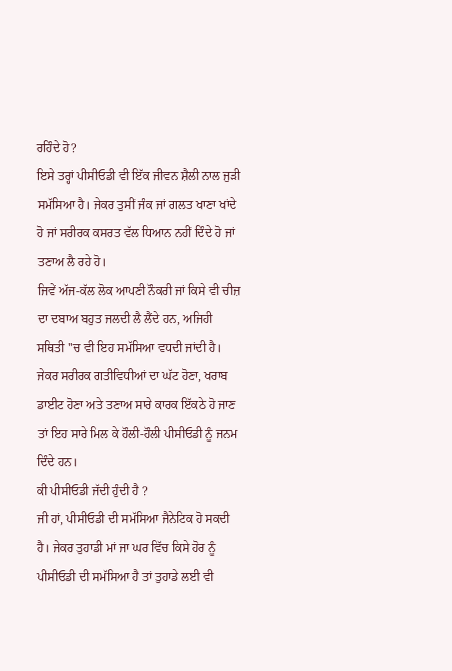ਰਹਿੰਦੇ ਹੋ?
ਇਸੇ ਤਰ੍ਹਾਂ ਪੀਸੀਓਡੀ ਵੀ ਇੱਕ ਜੀਵਨ ਸ਼ੈਲੀ ਨਾਲ ਜੁੜੀ ਸਮੱਸਿਆ ਹੈ। ਜੇਕਰ ਤੁਸੀਂ ਜੰਕ ਜਾਂ ਗਲਤ ਖਾਣਾ ਖਾਂਦੇ ਹੋ ਜਾਂ ਸਰੀਰਕ ਕਸਰਤ ਵੱਲ ਧਿਆਨ ਨਹੀਂ ਦਿੰਦੇ ਹੋ ਜਾਂ ਤਣਾਅ ਲੈ ਰਹੇ ਹੋ।
ਜਿਵੇਂ ਅੱਜ-ਕੱਲ ਲੋਕ ਆਪਣੀ ਨੌਕਰੀ ਜਾਂ ਕਿਸੇ ਵੀ ਚੀਜ਼ ਦਾ ਦਬਾਅ ਬਹੁਤ ਜਲਦੀ ਲੈ ਲੈਂਦੇ ਹਨ, ਅਜਿਹੀ ਸਥਿਤੀ ''ਚ ਵੀ ਇਹ ਸਮੱਸਿਆ ਵਧਦੀ ਜਾਂਦੀ ਹੈ।
ਜੇਕਰ ਸਰੀਰਕ ਗਤੀਵਿਧੀਆਂ ਦਾ ਘੱਟ ਹੋਣਾ, ਖਰਾਬ ਡਾਈਟ ਹੋਣਾ ਅਤੇ ਤਣਾਅ ਸਾਰੇ ਕਾਰਕ ਇੱਕਠੇ ਹੋ ਜਾਣ ਤਾਂ ਇਹ ਸਾਰੇ ਮਿਲ ਕੇ ਹੌਲੀ-ਹੌਲੀ ਪੀਸੀਓਡੀ ਨੂੰ ਜਨਮ ਦਿੰਦੇ ਹਨ।
ਕੀ ਪੀਸੀਓਡੀ ਜੱਦੀ ਹੁੰਦੀ ਹੈ ?
ਜੀ ਹਾਂ, ਪੀਸੀਓਡੀ ਦੀ ਸਮੱਸਿਆ ਜੈਨੇਟਿਕ ਹੋ ਸਕਦੀ ਹੈ। ਜੇਕਰ ਤੁਹਾਡੀ ਮਾਂ ਜਾ ਘਰ ਵਿੱਚ ਕਿਸੇ ਹੋਰ ਨੂੰ ਪੀਸੀਓਡੀ ਦੀ ਸਮੱਸਿਆ ਹੈ ਤਾਂ ਤੁਹਾਡੇ ਲਈ ਵੀ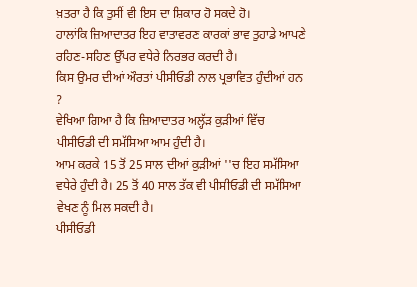ਖ਼ਤਰਾ ਹੈ ਕਿ ਤੁਸੀਂ ਵੀ ਇਸ ਦਾ ਸ਼ਿਕਾਰ ਹੋ ਸਕਦੇ ਹੋ।
ਹਾਲਾਂਕਿ ਜ਼ਿਆਦਾਤਰ ਇਹ ਵਾਤਾਵਰਣ ਕਾਰਕਾਂ ਭਾਵ ਤੁਹਾਡੇ ਆਪਣੇ ਰਹਿਣ-ਸਹਿਣ ਉੱਪਰ ਵਧੇਰੇ ਨਿਰਭਰ ਕਰਦੀ ਹੈ।
ਕਿਸ ਉਮਰ ਦੀਆਂ ਔਰਤਾਂ ਪੀਸੀਓਡੀ ਨਾਲ ਪ੍ਰਭਾਵਿਤ ਹੁੰਦੀਆਂ ਹਨ ?
ਵੇਖਿਆ ਗਿਆ ਹੈ ਕਿ ਜ਼ਿਆਦਾਤਰ ਅਲ੍ਹੱੜ ਕੁੜੀਆਂ ਵਿੱਚ ਪੀਸੀਓਡੀ ਦੀ ਸਮੱਸਿਆ ਆਮ ਹੁੰਦੀ ਹੈ।
ਆਮ ਕਰਕੇ 15 ਤੋਂ 25 ਸਾਲ ਦੀਆਂ ਕੁੜੀਆਂ ''ਚ ਇਹ ਸਮੱਸਿਆ ਵਧੇਰੇ ਹੁੰਦੀ ਹੈ। 25 ਤੋਂ 40 ਸਾਲ ਤੱਕ ਵੀ ਪੀਸੀਓਡੀ ਦੀ ਸਮੱਸਿਆ ਵੇਖਣ ਨੂੰ ਮਿਲ ਸਕਦੀ ਹੈ।
ਪੀਸੀਓਡੀ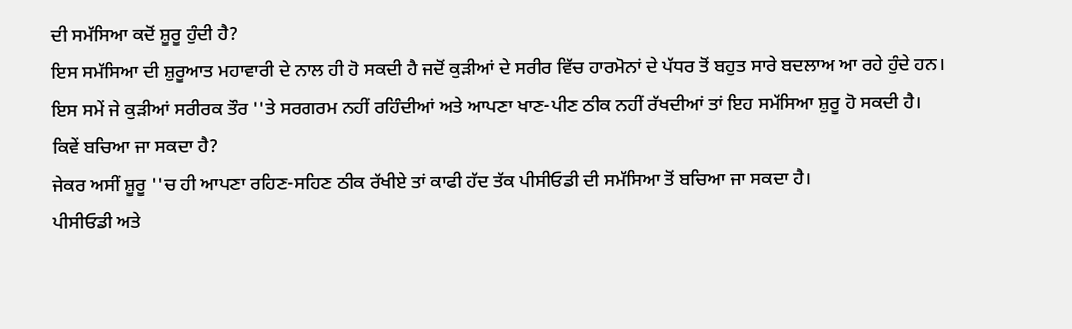ਦੀ ਸਮੱਸਿਆ ਕਦੋਂ ਸ਼ੂਰੂ ਹੁੰਦੀ ਹੈ?
ਇਸ ਸਮੱਸਿਆ ਦੀ ਸ਼ੁਰੂਆਤ ਮਹਾਵਾਰੀ ਦੇ ਨਾਲ ਹੀ ਹੋ ਸਕਦੀ ਹੈ ਜਦੋਂ ਕੁੜੀਆਂ ਦੇ ਸਰੀਰ ਵਿੱਚ ਹਾਰਮੋਨਾਂ ਦੇ ਪੱਧਰ ਤੋਂ ਬਹੁਤ ਸਾਰੇ ਬਦਲਾਅ ਆ ਰਹੇ ਹੁੰਦੇ ਹਨ।
ਇਸ ਸਮੇਂ ਜੇ ਕੁੜੀਆਂ ਸਰੀਰਕ ਤੌਰ ''ਤੇ ਸਰਗਰਮ ਨਹੀਂ ਰਹਿੰਦੀਆਂ ਅਤੇ ਆਪਣਾ ਖਾਣ-ਪੀਣ ਠੀਕ ਨਹੀਂ ਰੱਖਦੀਆਂ ਤਾਂ ਇਹ ਸਮੱਸਿਆ ਸ਼ੁਰੂ ਹੋ ਸਕਦੀ ਹੈ।
ਕਿਵੇਂ ਬਚਿਆ ਜਾ ਸਕਦਾ ਹੈ?
ਜੇਕਰ ਅਸੀਂ ਸ਼ੂਰੂ ''ਚ ਹੀ ਆਪਣਾ ਰਹਿਣ-ਸਹਿਣ ਠੀਕ ਰੱਖੀਏ ਤਾਂ ਕਾਫੀ ਹੱਦ ਤੱਕ ਪੀਸੀਓਡੀ ਦੀ ਸਮੱਸਿਆ ਤੋਂ ਬਚਿਆ ਜਾ ਸਕਦਾ ਹੈ।
ਪੀਸੀਓਡੀ ਅਤੇ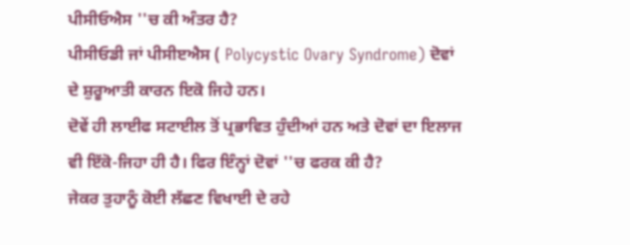ਪੀਸੀਓਐਸ ''ਚ ਕੀ ਅੰਤਰ ਹੈ?
ਪੀਸੀਓਡੀ ਜਾਂ ਪੀਸੀੲਐਸ ( Polycystic Ovary Syndrome) ਦੋਵਾਂ ਦੇ ਸ਼ੁਰੂਆਤੀ ਕਾਰਨ ਇਕੋ ਜਿਹੇ ਹਨ।
ਦੋਵੇਂ ਹੀ ਲਾਈਫ ਸਟਾਈਲ ਤੋਂ ਪ੍ਰਭਾਵਿਤ ਹੁੰਦੀਆਂ ਹਨ ਅਤੇ ਦੋਵਾਂ ਦਾ ਇਲਾਜ ਵੀ ਇੱਕੋ-ਜਿਹਾ ਹੀ ਹੈ। ਫਿਰ ਇੰਨ੍ਹਾਂ ਦੋਵਾਂ ''ਚ ਫਰਕ ਕੀ ਹੈ?
ਜੇਕਰ ਤੁਹਾਨੂੰ ਕੋਈ ਲੱਛਣ ਵਿਖਾਈ ਦੇ ਰਹੇ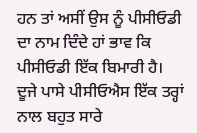ਹਨ ਤਾਂ ਅਸੀਂ ਉਸ ਨੂੰ ਪੀਸੀਓਡੀ ਦਾ ਨਾਮ ਦਿੰਦੇ ਹਾਂ ਭਾਵ ਕਿ ਪੀਸੀਓਡੀ ਇੱਕ ਬਿਮਾਰੀ ਹੈ।
ਦੂਜੇ ਪਾਸੇ ਪੀਸੀਓਐਸ ਇੱਕ ਤਰ੍ਹਾਂ ਨਾਲ ਬਹੁਤ ਸਾਰੇ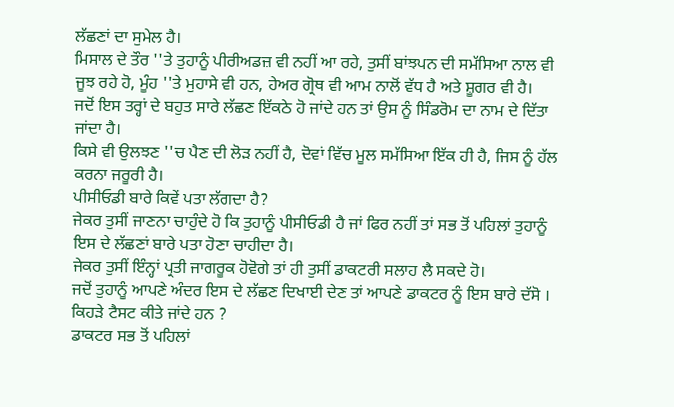ਲੱਛਣਾਂ ਦਾ ਸੁਮੇਲ ਹੈ।
ਮਿਸਾਲ ਦੇ ਤੌਰ ''ਤੇ ਤੁਹਾਨੂੰ ਪੀਰੀਅਡਜ਼ ਵੀ ਨਹੀਂ ਆ ਰਹੇ, ਤੁਸੀਂ ਬਾਂਝਪਨ ਦੀ ਸਮੱਸਿਆ ਨਾਲ ਵੀ ਜੂਝ ਰਹੇ ਹੋ, ਮੂੰਹ ''ਤੇ ਮੁਹਾਸੇ ਵੀ ਹਨ, ਹੇਅਰ ਗ੍ਰੋਥ ਵੀ ਆਮ ਨਾਲੋਂ ਵੱਧ ਹੈ ਅਤੇ ਸ਼ੂਗਰ ਵੀ ਹੈ।
ਜਦੋਂ ਇਸ ਤਰ੍ਹਾਂ ਦੇ ਬਹੁਤ ਸਾਰੇ ਲੱਛਣ ਇੱਕਠੇ ਹੋ ਜਾਂਦੇ ਹਨ ਤਾਂ ਉਸ ਨੂੰ ਸਿੰਡਰੋਮ ਦਾ ਨਾਮ ਦੇ ਦਿੱਤਾ ਜਾਂਦਾ ਹੈ।
ਕਿਸੇ ਵੀ ਉਲਝਣ ''ਚ ਪੈਣ ਦੀ ਲੋੜ ਨਹੀਂ ਹੈ, ਦੋਵਾਂ ਵਿੱਚ ਮੂਲ ਸਮੱਸਿਆ ਇੱਕ ਹੀ ਹੈ, ਜਿਸ ਨੂੰ ਹੱਲ ਕਰਨਾ ਜਰੂਰੀ ਹੈ।
ਪੀਸੀਓਡੀ ਬਾਰੇ ਕਿਵੇਂ ਪਤਾ ਲੱਗਦਾ ਹੈ?
ਜੇਕਰ ਤੁਸੀਂ ਜਾਣਨਾ ਚਾਹੁੰਦੇ ਹੋ ਕਿ ਤੁਹਾਨੂੰ ਪੀਸੀਓਡੀ ਹੈ ਜਾਂ ਫਿਰ ਨਹੀਂ ਤਾਂ ਸਭ ਤੋਂ ਪਹਿਲਾਂ ਤੁਹਾਨੂੰ ਇਸ ਦੇ ਲੱਛਣਾਂ ਬਾਰੇ ਪਤਾ ਹੋਣਾ ਚਾਹੀਦਾ ਹੈ।
ਜੇਕਰ ਤੁਸੀਂ ਇੰਨ੍ਹਾਂ ਪ੍ਰਤੀ ਜਾਗਰੂਕ ਹੋਵੋਗੇ ਤਾਂ ਹੀ ਤੁਸੀਂ ਡਾਕਟਰੀ ਸਲਾਹ ਲੈ ਸਕਦੇ ਹੋ।
ਜਦੋਂ ਤੁਹਾਨੂੰ ਆਪਣੇ ਅੰਦਰ ਇਸ ਦੇ ਲੱਛਣ ਦਿਖਾਈ ਦੇਣ ਤਾਂ ਆਪਣੇ ਡਾਕਟਰ ਨੂੰ ਇਸ ਬਾਰੇ ਦੱਸੋ ।
ਕਿਹੜੇ ਟੈਸਟ ਕੀਤੇ ਜਾਂਦੇ ਹਨ ?
ਡਾਕਟਰ ਸਭ ਤੋਂ ਪਹਿਲਾਂ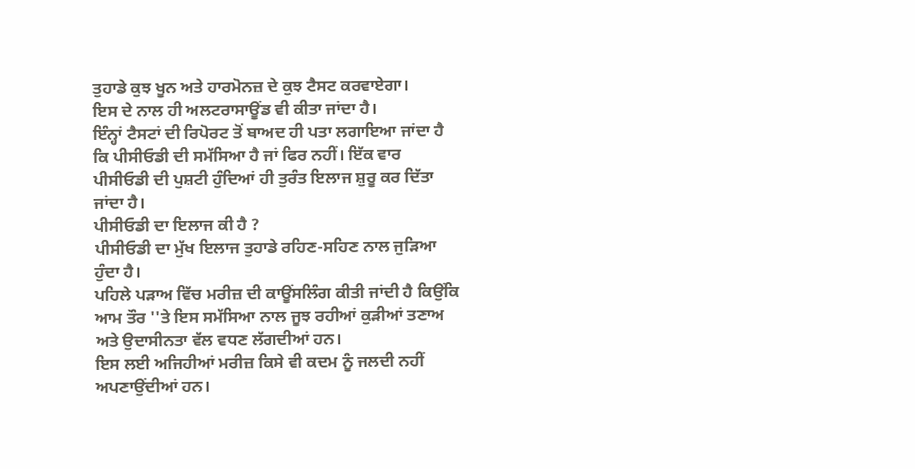ਤੁਹਾਡੇ ਕੁਝ ਖੂਨ ਅਤੇ ਹਾਰਮੋਨਜ਼ ਦੇ ਕੁਝ ਟੈਸਟ ਕਰਵਾਏਗਾ।
ਇਸ ਦੇ ਨਾਲ ਹੀ ਅਲਟਰਾਸਾਊਂਡ ਵੀ ਕੀਤਾ ਜਾਂਦਾ ਹੈ।
ਇੰਨ੍ਹਾਂ ਟੈਸਟਾਂ ਦੀ ਰਿਪੋਰਟ ਤੋਂ ਬਾਅਦ ਹੀ ਪਤਾ ਲਗਾਇਆ ਜਾਂਦਾ ਹੈ ਕਿ ਪੀਸੀਓਡੀ ਦੀ ਸਮੱਸਿਆ ਹੈ ਜਾਂ ਫਿਰ ਨਹੀਂ। ਇੱਕ ਵਾਰ ਪੀਸੀਓਡੀ ਦੀ ਪੁਸ਼ਟੀ ਹੁੰਦਿਆਂ ਹੀ ਤੁਰੰਤ ਇਲਾਜ ਸ਼ੁਰੂ ਕਰ ਦਿੱਤਾ ਜਾਂਦਾ ਹੈ।
ਪੀਸੀਓਡੀ ਦਾ ਇਲਾਜ ਕੀ ਹੈ ?
ਪੀਸੀਓਡੀ ਦਾ ਮੁੱਖ ਇਲਾਜ ਤੁਹਾਡੇ ਰਹਿਣ-ਸਹਿਣ ਨਾਲ ਜੁੜਿਆ ਹੁੰਦਾ ਹੈ।
ਪਹਿਲੇ ਪੜਾਅ ਵਿੱਚ ਮਰੀਜ਼ ਦੀ ਕਾਊਂਸਲਿੰਗ ਕੀਤੀ ਜਾਂਦੀ ਹੈ ਕਿਉਂਕਿ ਆਮ ਤੌਰ ''ਤੇ ਇਸ ਸਮੱਸਿਆ ਨਾਲ ਜੂਝ ਰਹੀਆਂ ਕੁੜੀਆਂ ਤਣਾਅ ਅਤੇ ਉਦਾਸੀਨਤਾ ਵੱਲ ਵਧਣ ਲੱਗਦੀਆਂ ਹਨ।
ਇਸ ਲਈ ਅਜਿਹੀਆਂ ਮਰੀਜ਼ ਕਿਸੇ ਵੀ ਕਦਮ ਨੂੰ ਜਲਦੀ ਨਹੀਂ ਅਪਣਾਉਂਦੀਆਂ ਹਨ।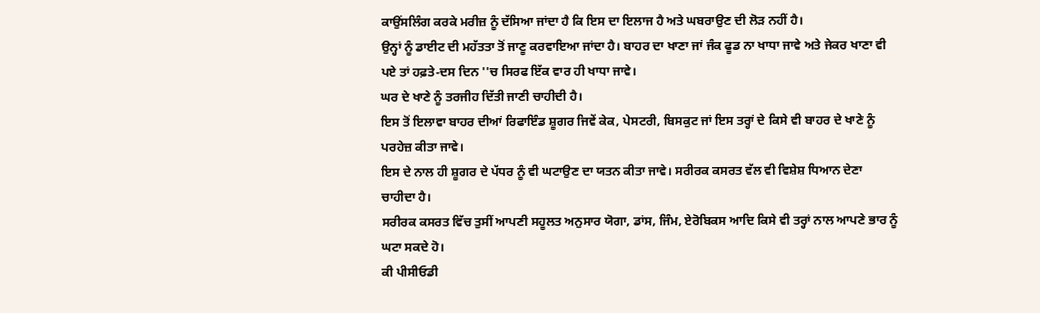ਕਾਉਂਸਲਿੰਗ ਕਰਕੇ ਮਰੀਜ਼ ਨੂੰ ਦੱਸਿਆ ਜਾਂਦਾ ਹੈ ਕਿ ਇਸ ਦਾ ਇਲਾਜ ਹੈ ਅਤੇ ਘਬਰਾਉਣ ਦੀ ਲੋੜ ਨਹੀਂ ਹੈ।
ਉਨ੍ਹਾਂ ਨੂੰ ਡਾਈਟ ਦੀ ਮਹੱਤਤਾ ਤੋਂ ਜਾਣੂ ਕਰਵਾਇਆ ਜਾਂਦਾ ਹੈ। ਬਾਹਰ ਦਾ ਖਾਣਾ ਜਾਂ ਜੰਕ ਫੂਡ ਨਾ ਖਾਧਾ ਜਾਵੇ ਅਤੇ ਜੇਕਰ ਖਾਣਾ ਵੀ ਪਏ ਤਾਂ ਹਫ਼ਤੇ-ਦਸ ਦਿਨ ''ਚ ਸਿਰਫ ਇੱਕ ਵਾਰ ਹੀ ਖਾਧਾ ਜਾਵੇ।
ਘਰ ਦੇ ਖਾਣੇ ਨੂੰ ਤਰਜੀਹ ਦਿੱਤੀ ਜਾਣੀ ਚਾਹੀਦੀ ਹੈ।
ਇਸ ਤੋਂ ਇਲਾਵਾ ਬਾਹਰ ਦੀਆਂ ਰਿਫਾਇੰਡ ਸ਼ੂਗਰ ਜਿਵੇਂ ਕੇਕ, ਪੇਸਟਰੀ, ਬਿਸਕੁਟ ਜਾਂ ਇਸ ਤਰ੍ਹਾਂ ਦੇ ਕਿਸੇ ਵੀ ਬਾਹਰ ਦੇ ਖਾਣੇ ਨੂੰ ਪਰਹੇਜ਼ ਕੀਤਾ ਜਾਵੇ।
ਇਸ ਦੇ ਨਾਲ ਹੀ ਸ਼ੂਗਰ ਦੇ ਪੱਧਰ ਨੂੰ ਵੀ ਘਟਾਉਣ ਦਾ ਯਤਨ ਕੀਤਾ ਜਾਵੇ। ਸਰੀਰਕ ਕਸਰਤ ਵੱਲ ਵੀ ਵਿਸ਼ੇਸ਼ ਧਿਆਨ ਦੇਣਾ ਚਾਹੀਦਾ ਹੈ।
ਸਰੀਰਕ ਕਸਰਤ ਵਿੱਚ ਤੁਸੀਂ ਆਪਣੀ ਸਹੂਲਤ ਅਨੁਸਾਰ ਯੋਗਾ, ਡਾਂਸ, ਜਿੰਮ, ਏਰੋਬਿਕਸ ਆਦਿ ਕਿਸੇ ਵੀ ਤਰ੍ਹਾਂ ਨਾਲ ਆਪਣੇ ਭਾਰ ਨੂੰ ਘਟਾ ਸਕਦੇ ਹੋ।
ਕੀ ਪੀਸੀਓਡੀ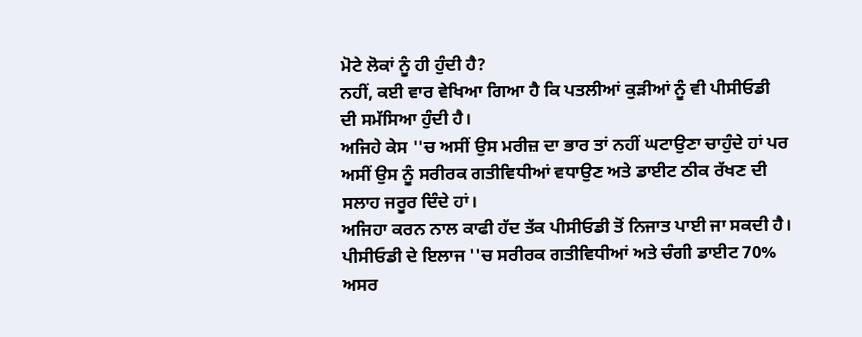ਮੋਟੇ ਲੋਕਾਂ ਨੂੰ ਹੀ ਹੁੰਦੀ ਹੈ?
ਨਹੀਂ, ਕਈ ਵਾਰ ਵੇਖਿਆ ਗਿਆ ਹੈ ਕਿ ਪਤਲੀਆਂ ਕੁੜੀਆਂ ਨੂੰ ਵੀ ਪੀਸੀਓਡੀ ਦੀ ਸਮੱਸਿਆ ਹੁੰਦੀ ਹੈ।
ਅਜਿਹੇ ਕੇਸ ''ਚ ਅਸੀਂ ਉਸ ਮਰੀਜ਼ ਦਾ ਭਾਰ ਤਾਂ ਨਹੀਂ ਘਟਾਉਣਾ ਚਾਹੁੰਦੇ ਹਾਂ ਪਰ ਅਸੀਂ ਉਸ ਨੂੰ ਸਰੀਰਕ ਗਤੀਵਿਧੀਆਂ ਵਧਾਉਣ ਅਤੇ ਡਾਈਟ ਠੀਕ ਰੱਖਣ ਦੀ ਸਲਾਹ ਜਰੂਰ ਦਿੰਦੇ ਹਾਂ।
ਅਜਿਹਾ ਕਰਨ ਨਾਲ ਕਾਫੀ ਹੱਦ ਤੱਕ ਪੀਸੀਓਡੀ ਤੋਂ ਨਿਜਾਤ ਪਾਈ ਜਾ ਸਕਦੀ ਹੈ।
ਪੀਸੀਓਡੀ ਦੇ ਇਲਾਜ ''ਚ ਸਰੀਰਕ ਗਤੀਵਿਧੀਆਂ ਅਤੇ ਚੰਗੀ ਡਾਈਟ 70% ਅਸਰ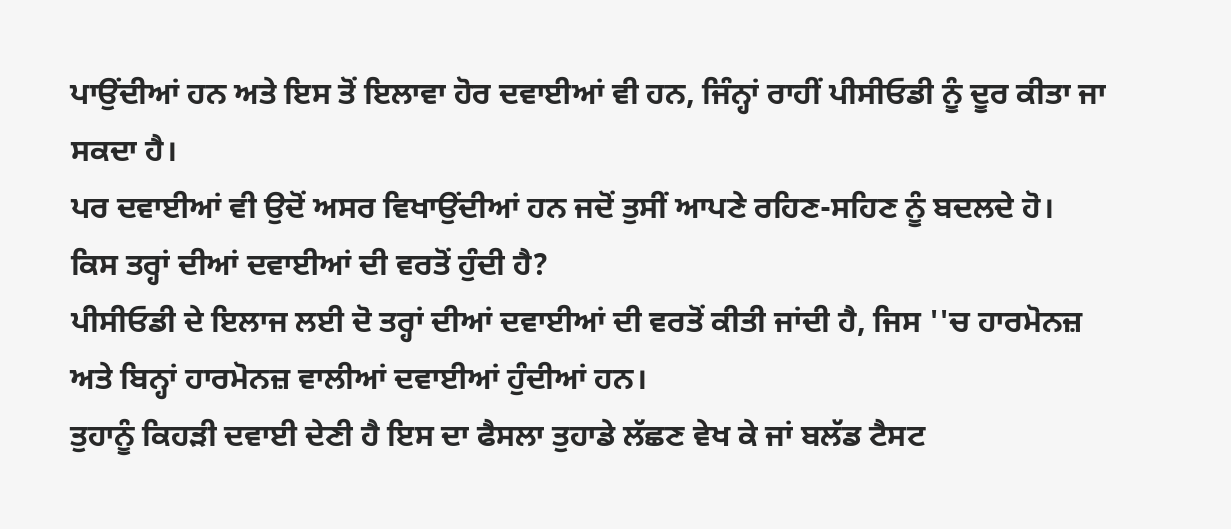ਪਾਉਂਦੀਆਂ ਹਨ ਅਤੇ ਇਸ ਤੋਂ ਇਲਾਵਾ ਹੋਰ ਦਵਾਈਆਂ ਵੀ ਹਨ, ਜਿੰਨ੍ਹਾਂ ਰਾਹੀਂ ਪੀਸੀਓਡੀ ਨੂੰ ਦੂਰ ਕੀਤਾ ਜਾ ਸਕਦਾ ਹੈ।
ਪਰ ਦਵਾਈਆਂ ਵੀ ਉਦੋਂ ਅਸਰ ਵਿਖਾਉਂਦੀਆਂ ਹਨ ਜਦੋਂ ਤੁਸੀਂ ਆਪਣੇ ਰਹਿਣ-ਸਹਿਣ ਨੂੰ ਬਦਲਦੇ ਹੋ।
ਕਿਸ ਤਰ੍ਹਾਂ ਦੀਆਂ ਦਵਾਈਆਂ ਦੀ ਵਰਤੋਂ ਹੁੰਦੀ ਹੈ?
ਪੀਸੀਓਡੀ ਦੇ ਇਲਾਜ ਲਈ ਦੋ ਤਰ੍ਹਾਂ ਦੀਆਂ ਦਵਾਈਆਂ ਦੀ ਵਰਤੋਂ ਕੀਤੀ ਜਾਂਦੀ ਹੈ, ਜਿਸ ''ਚ ਹਾਰਮੋਨਜ਼ ਅਤੇ ਬਿਨ੍ਹਾਂ ਹਾਰਮੋਨਜ਼ ਵਾਲੀਆਂ ਦਵਾਈਆਂ ਹੁੰਦੀਆਂ ਹਨ।
ਤੁਹਾਨੂੰ ਕਿਹੜੀ ਦਵਾਈ ਦੇਣੀ ਹੈ ਇਸ ਦਾ ਫੈਸਲਾ ਤੁਹਾਡੇ ਲੱਛਣ ਵੇਖ ਕੇ ਜਾਂ ਬਲੱਡ ਟੈਸਟ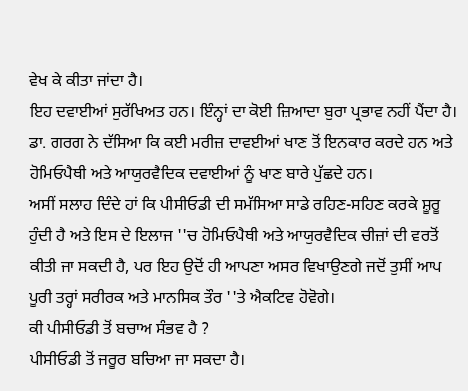ਵੇਖ ਕੇ ਕੀਤਾ ਜਾਂਦਾ ਹੈ।
ਇਹ ਦਵਾਈਆਂ ਸੁਰੱਖਿਅਤ ਹਨ। ਇੰਨ੍ਹਾਂ ਦਾ ਕੋਈ ਜ਼ਿਆਦਾ ਬੁਰਾ ਪ੍ਰਭਾਵ ਨਹੀਂ ਪੈਂਦਾ ਹੈ।
ਡਾ. ਗਰਗ ਨੇ ਦੱਸਿਆ ਕਿ ਕਈ ਮਰੀਜ਼ ਦਾਵਈਆਂ ਖਾਣ ਤੋਂ ਇਨਕਾਰ ਕਰਦੇ ਹਨ ਅਤੇ ਹੋਮਿਓਪੈਥੀ ਅਤੇ ਆਯੁਰਵੈਦਿਕ ਦਵਾਈਆਂ ਨੂੰ ਖਾਣ ਬਾਰੇ ਪੁੱਛਦੇ ਹਨ।
ਅਸੀਂ ਸਲਾਹ ਦਿੰਦੇ ਹਾਂ ਕਿ ਪੀਸੀਓਡੀ ਦੀ ਸਮੱਸਿਆ ਸਾਡੇ ਰਹਿਣ-ਸਹਿਣ ਕਰਕੇ ਸ਼ੂਰੂ ਹੁੰਦੀ ਹੈ ਅਤੇ ਇਸ ਦੇ ਇਲਾਜ ''ਚ ਹੋਮਿਓਪੈਥੀ ਅਤੇ ਆਯੁਰਵੈਦਿਕ ਚੀਜ਼ਾਂ ਦੀ ਵਰਤੋਂ ਕੀਤੀ ਜਾ ਸਕਦੀ ਹੈ, ਪਰ ਇਹ ਉਦੋਂ ਹੀ ਆਪਣਾ ਅਸਰ ਵਿਖਾਉਣਗੇ ਜਦੋਂ ਤੁਸੀਂ ਆਪ ਪੂਰੀ ਤਰ੍ਹਾਂ ਸਰੀਰਕ ਅਤੇ ਮਾਨਸਿਕ ਤੌਰ ''ਤੇ ਐਕਟਿਵ ਹੋਵੋਗੇ।
ਕੀ ਪੀਸੀਓਡੀ ਤੋਂ ਬਚਾਅ ਸੰਭਵ ਹੈ ?
ਪੀਸੀਓਡੀ ਤੋਂ ਜਰੂਰ ਬਚਿਆ ਜਾ ਸਕਦਾ ਹੈ।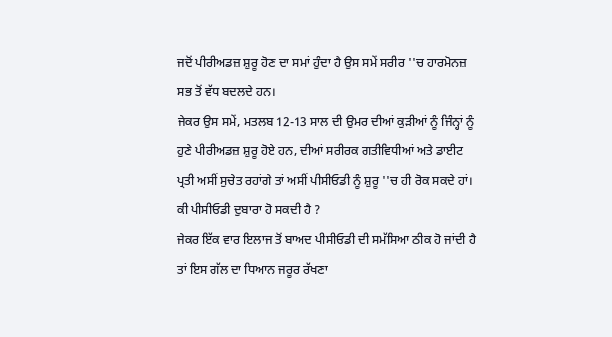ਜਦੋਂ ਪੀਰੀਅਡਜ਼ ਸ਼ੁਰੂ ਹੋਣ ਦਾ ਸਮਾਂ ਹੁੰਦਾ ਹੈ ਉਸ ਸਮੇਂ ਸਰੀਰ ''ਚ ਹਾਰਮੋਨਜ਼ ਸਭ ਤੋਂ ਵੱਧ ਬਦਲਦੇ ਹਨ।
ਜੇਕਰ ਉਸ ਸਮੇਂ, ਮਤਲਬ 12-13 ਸਾਲ ਦੀ ਉਮਰ ਦੀਆਂ ਕੁੜੀਆਂ ਨੂੰ ਜਿੰਨ੍ਹਾਂ ਨੂੰ ਹੁਣੇ ਪੀਰੀਅਡਜ਼ ਸ਼ੁਰੂ ਹੋਏ ਹਨ, ਦੀਆਂ ਸਰੀਰਕ ਗਤੀਵਿਧੀਆਂ ਅਤੇ ਡਾਈਟ ਪ੍ਰਤੀ ਅਸੀਂ ਸੁਚੇਤ ਰਹਾਂਗੇ ਤਾਂ ਅਸੀਂ ਪੀਸੀਓਡੀ ਨੂੰ ਸ਼ੁਰੂ ''ਚ ਹੀ ਰੋਕ ਸਕਦੇ ਹਾਂ।
ਕੀ ਪੀਸੀਓਡੀ ਦੁਬਾਰਾ ਹੋ ਸਕਦੀ ਹੈ ?
ਜੇਕਰ ਇੱਕ ਵਾਰ ਇਲਾਜ ਤੋਂ ਬਾਅਦ ਪੀਸੀਓਡੀ ਦੀ ਸਮੱਸਿਆ ਠੀਕ ਹੋ ਜਾਂਦੀ ਹੈ ਤਾਂ ਇਸ ਗੱਲ ਦਾ ਧਿਆਨ ਜਰੂਰ ਰੱਖਣਾ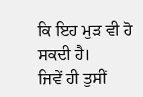ਕਿ ਇਹ ਮੁੜ ਵੀ ਹੋ ਸਕਦੀ ਹੈ।
ਜਿਵੇਂ ਹੀ ਤੁਸੀਂ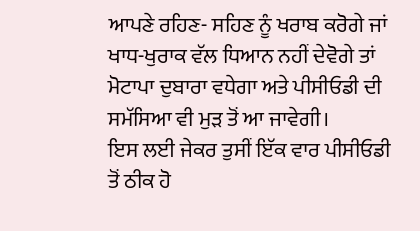ਆਪਣੇ ਰਹਿਣ- ਸਹਿਣ ਨੂੰ ਖਰਾਬ ਕਰੋਗੇ ਜਾਂ ਖਾਧ-ਖੁਰਾਕ ਵੱਲ ਧਿਆਨ ਨਹੀਂ ਦੇਵੋਗੇ ਤਾਂ ਮੋਟਾਪਾ ਦੁਬਾਰਾ ਵਧੇਗਾ ਅਤੇ ਪੀਸੀਓਡੀ ਦੀ ਸਮੱਸਿਆ ਵੀ ਮੁੜ ਤੋਂ ਆ ਜਾਵੇਗੀ।
ਇਸ ਲਈ ਜੇਕਰ ਤੁਸੀਂ ਇੱਕ ਵਾਰ ਪੀਸੀਓਡੀ ਤੋਂ ਠੀਕ ਹੋ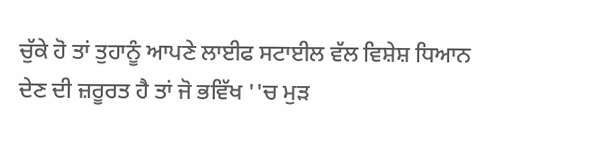ਚੁੱਕੇ ਹੋ ਤਾਂ ਤੁਹਾਨੂੰ ਆਪਣੇ ਲਾਈਫ ਸਟਾਈਲ ਵੱਲ ਵਿਸ਼ੇਸ਼ ਧਿਆਨ ਦੇਣ ਦੀ ਜ਼ਰੂਰਤ ਹੈ ਤਾਂ ਜੋ ਭਵਿੱਖ ''ਚ ਮੁੜ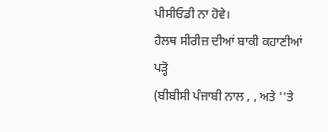ਪੀਸੀਓਡੀ ਨਾ ਹੋਵੇ।
ਹੈਲਥ ਸੀਰੀਜ਼ ਦੀਆਂ ਬਾਕੀ ਕਹਾਣੀਆਂ ਪੜ੍ਹੋ
(ਬੀਬੀਸੀ ਪੰਜਾਬੀ ਨਾਲ , , ਅਤੇ ''ਤੇ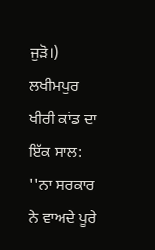ਜੁੜੋ।)
ਲਖੀਮਪੁਰ ਖੀਰੀ ਕਾਂਡ ਦਾ ਇੱਕ ਸਾਲ: ''ਨਾ ਸਰਕਾਰ ਨੇ ਵਾਅਦੇ ਪੂਰੇ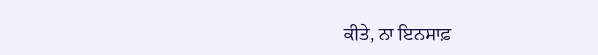ਕੀਤੇ, ਨਾ ਇਨਸਾਫ਼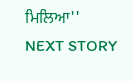ਮਿਲਿਆ''
NEXT STORY